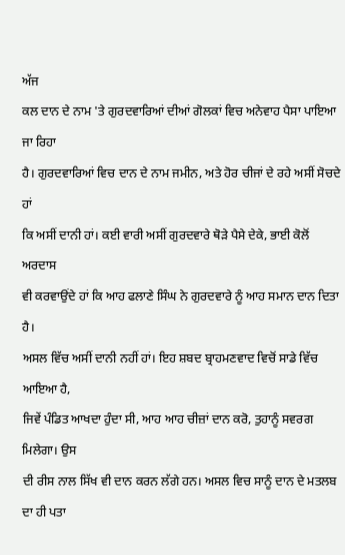ਅੱਜ
ਕਲ ਦਾਨ ਦੇ ਨਾਮ 'ਤੇ ਗੁਰਦਵਾਰਿਆਂ ਦੀਆਂ ਗੋਲਕਾਂ ਵਿਚ ਅਨੇਵਾਹ ਪੈਸਾ ਪਾਇਆ ਜਾ ਰਿਹਾ
ਹੈ। ਗੁਰਦਵਾਰਿਆਂ ਵਿਚ ਦਾਨ ਦੇ ਨਾਮ ਜਮੀਨ, ਅਤੇ ਹੋਰ ਚੀਜਾਂ ਦੇ ਰਹੇ ਅਸੀਂ ਸੋਚਦੇ ਹਾਂ
ਕਿ ਅਸੀਂ ਦਾਨੀ ਹਾਂ। ਕਈ ਵਾਰੀ ਅਸੀਂ ਗੁਰਦਵਾਰੇ ਥੋੜੇ ਪੈਸੇ ਦੇਕੇ, ਭਾਈ ਕੋਲੋਂ ਅਰਦਾਸ
ਵੀ ਕਰਵਾਉਂਦੇ ਹਾਂ ਕਿ ਆਹ ਫਲਾਣੇ ਸਿੰਘ ਨੇ ਗੁਰਦਵਾਰੇ ਨੂੰ ਆਹ ਸਮਾਨ ਦਾਨ ਦਿਤਾ ਹੈ।
ਅਸਲ ਵਿੱਚ ਅਸੀਂ ਦਾਨੀ ਨਹੀਂ ਹਾਂ। ਇਹ ਸ਼ਬਦ ਬ੍ਰਾਹਮਣਵਾਦ ਵਿਚੋਂ ਸਾਡੇ ਵਿੱਚ ਆਇਆ ਹੈ,
ਜਿਵੇਂ ਪੰਡਿਤ ਆਖਦਾ ਹੁੰਦਾ ਸੀ, ਆਹ ਆਹ ਚੀਜ਼ਾਂ ਦਾਨ ਕਰੋ, ਤੁਹਾਨੂੰ ਸਵਰਗ ਮਿਲੇਗਾ। ਉਸ
ਦੀ ਰੀਸ ਨਾਲ ਸਿੱਖ ਵੀ ਦਾਨ ਕਰਨ ਲੱਗੇ ਹਨ। ਅਸਲ ਵਿਚ ਸਾਨੂੰ ਦਾਨ ਦੇ ਮਤਲਬ ਦਾ ਹੀ ਪਤਾ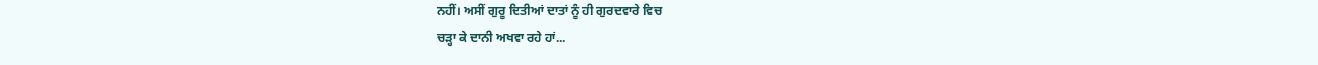ਨਹੀਂ। ਅਸੀਂ ਗੁਰੂ ਦਿਤੀਆਂ ਦਾਤਾਂ ਨੂੰ ਹੀ ਗੁਰਦਵਾਰੇ ਵਿਚ
ਚੜ੍ਹਾ ਕੇ ਦਾਨੀ ਅਖਵਾ ਰਹੇ ਹਾਂ...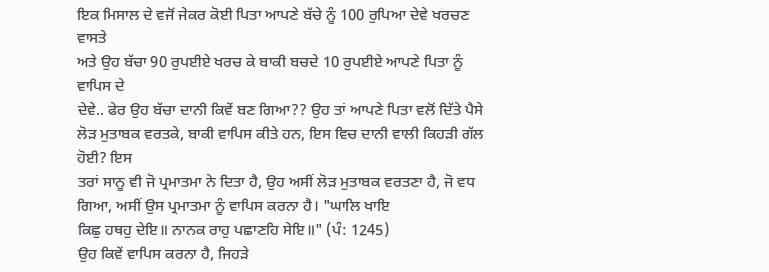ਇਕ ਮਿਸਾਲ ਦੇ ਵਜੋਂ ਜੇਕਰ ਕੋਈ ਪਿਤਾ ਆਪਣੇ ਬੱਚੇ ਨੂੰ 100 ਰੁਪਿਆ ਦੇਵੇ ਖਰਚਣ ਵਾਸਤੇ
ਅਤੇ ਉਹ ਬੱਚਾ 90 ਰੁਪਈਏ ਖਰਚ ਕੇ ਬਾਕੀ ਬਚਦੇ 10 ਰੁਪਈਏ ਆਪਣੇ ਪਿਤਾ ਨੂੰ ਵਾਪਿਸ ਦੇ
ਦੇਵੇ.. ਫੇਰ ਉਹ ਬੱਚਾ ਦਾਨੀ ਕਿਵੇਂ ਬਣ ਗਿਆ?? ਉਹ ਤਾਂ ਆਪਣੇ ਪਿਤਾ ਵਲੋਂ ਦਿੱਤੇ ਪੈਸੇ
ਲੋੜ ਮੁਤਾਬਕ ਵਰਤਕੇ, ਬਾਕੀ ਵਾਪਿਸ ਕੀਤੇ ਹਨ, ਇਸ ਵਿਚ ਦਾਨੀ ਵਾਲੀ ਕਿਹੜੀ ਗੱਲ ਹੋਈ? ਇਸ
ਤਰਾਂ ਸਾਨੂ ਵੀ ਜੋ ਪ੍ਰਮਾਤਮਾ ਨੇ ਦਿਤਾ ਹੈ, ਉਹ ਅਸੀਂ ਲੋੜ ਮੁਤਾਬਕ ਵਰਤਣਾ ਹੈ, ਜੋ ਵਧ
ਗਿਆ, ਅਸੀਂ ਉਸ ਪ੍ਰਮਾਤਮਾ ਨੂੰ ਵਾਪਿਸ ਕਰਨਾ ਹੈ। "ਘਾਲਿ ਖਾਇ
ਕਿਛੁ ਹਥਹੁ ਦੇਇ॥ ਨਾਨਕ ਰਾਹੁ ਪਛਾਣਹਿ ਸੇਇ॥" (ਪੰ: 1245)
ਉਹ ਕਿਵੇਂ ਵਾਪਿਸ ਕਰਨਾ ਹੈ, ਜਿਹੜੇ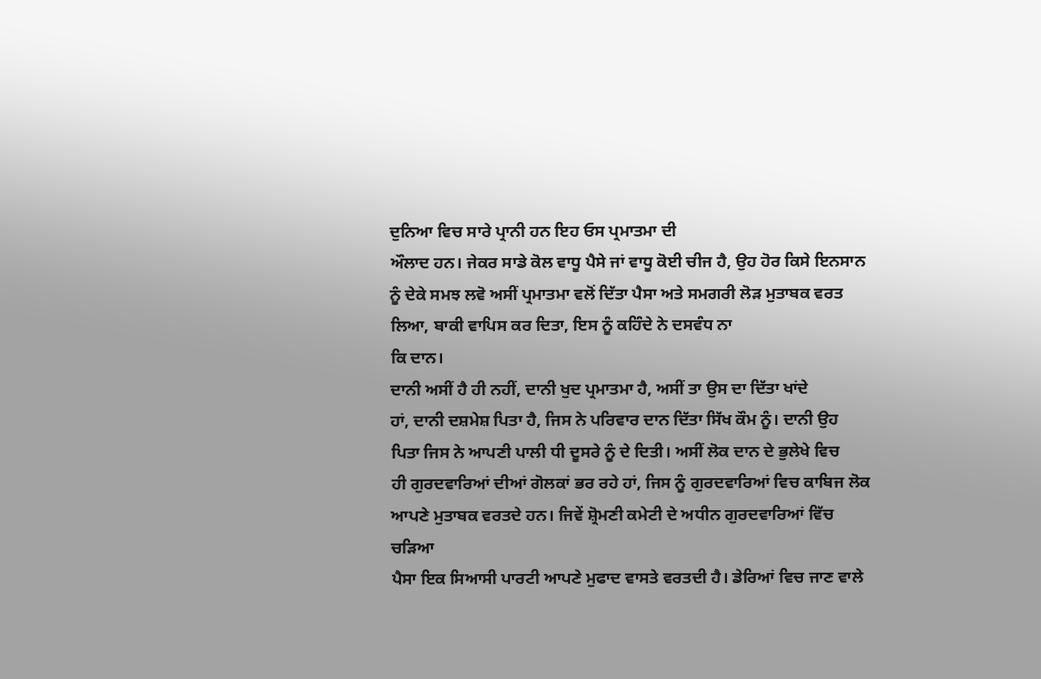ਦੁਨਿਆ ਵਿਚ ਸਾਰੇ ਪ੍ਰਾਨੀ ਹਨ ਇਹ ਓਸ ਪ੍ਰਮਾਤਮਾ ਦੀ
ਔਲਾਦ ਹਨ। ਜੇਕਰ ਸਾਡੇ ਕੋਲ ਵਾਧੂ ਪੈਸੇ ਜਾਂ ਵਾਧੂ ਕੋਈ ਚੀਜ ਹੈ, ਉਹ ਹੋਰ ਕਿਸੇ ਇਨਸਾਨ
ਨੂੰ ਦੇਕੇ ਸਮਝ ਲਵੋ ਅਸੀਂ ਪ੍ਰਮਾਤਮਾ ਵਲੋਂ ਦਿੱਤਾ ਪੈਸਾ ਅਤੇ ਸਮਗਰੀ ਲੋੜ ਮੁਤਾਬਕ ਵਰਤ
ਲਿਆ, ਬਾਕੀ ਵਾਪਿਸ ਕਰ ਦਿਤਾ, ਇਸ ਨੂੰ ਕਹਿੰਦੇ ਨੇ ਦਸਵੰਧ ਨਾ
ਕਿ ਦਾਨ।
ਦਾਨੀ ਅਸੀਂ ਹੈ ਹੀ ਨਹੀਂ, ਦਾਨੀ ਖੁਦ ਪ੍ਰਮਾਤਮਾ ਹੈ, ਅਸੀਂ ਤਾ ਉਸ ਦਾ ਦਿੱਤਾ ਖਾਂਦੇ
ਹਾਂ, ਦਾਨੀ ਦਸ਼ਮੇਸ਼ ਪਿਤਾ ਹੈ, ਜਿਸ ਨੇ ਪਰਿਵਾਰ ਦਾਨ ਦਿੱਤਾ ਸਿੱਖ ਕੌਮ ਨੂੰ। ਦਾਨੀ ਉਹ
ਪਿਤਾ ਜਿਸ ਨੇ ਆਪਣੀ ਪਾਲੀ ਧੀ ਦੂਸਰੇ ਨੂੰ ਦੇ ਦਿਤੀ। ਅਸੀਂ ਲੋਕ ਦਾਨ ਦੇ ਭੁਲੇਖੇ ਵਿਚ
ਹੀ ਗੁਰਦਵਾਰਿਆਂ ਦੀਆਂ ਗੋਲਕਾਂ ਭਰ ਰਹੇ ਹਾਂ, ਜਿਸ ਨੂੰ ਗੁਰਦਵਾਰਿਆਂ ਵਿਚ ਕਾਬਿਜ ਲੋਕ
ਆਪਣੇ ਮੁਤਾਬਕ ਵਰਤਦੇ ਹਨ। ਜਿਵੇਂ ਸ਼੍ਰੋਮਣੀ ਕਮੇਟੀ ਦੇ ਅਧੀਨ ਗੁਰਦਵਾਰਿਆਂ ਵਿੱਚ ਚੜਿਆ
ਪੈਸਾ ਇਕ ਸਿਆਸੀ ਪਾਰਟੀ ਆਪਣੇ ਮੁਫਾਦ ਵਾਸਤੇ ਵਰਤਦੀ ਹੈ। ਡੇਰਿਆਂ ਵਿਚ ਜਾਣ ਵਾਲੇ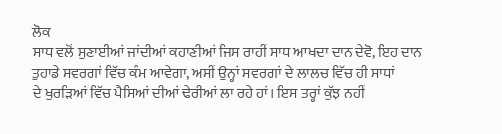ਲੋਕ
ਸਾਧ ਵਲੋਂ ਸੁਣਾਈਆਂ ਜਾਂਦੀਆਂ ਕਹਾਣੀਆਂ ਜਿਸ ਰਾਹੀਂ ਸਾਧ ਆਖਦਾ ਦਾਨ ਦੇਵੋ, ਇਹ ਦਾਨ
ਤੁਹਾਡੇ ਸਵਰਗਾਂ ਵਿੱਚ ਕੰਮ ਆਵੇਗਾ, ਅਸੀਂ ਉਨ੍ਹਾਂ ਸਵਰਗਾਂ ਦੇ ਲਾਲਚ ਵਿੱਚ ਹੀ ਸਾਧਾਂ
ਦੇ ਖੁਰੜਿਆਂ ਵਿੱਚ ਪੈਸਿਆਂ ਦੀਆਂ ਢੇਰੀਆਂ ਲਾ ਰਹੇ ਹਾਂ। ਇਸ ਤਰ੍ਹਾਂ ਕੁੱਝ ਨਹੀਂ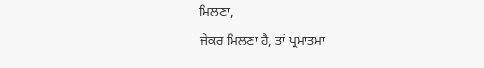ਮਿਲਣਾ,
ਜੇਕਰ ਮਿਲਣਾ ਹੈ, ਤਾਂ ਪ੍ਰਮਾਤਮਾ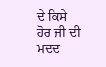ਦੇ ਕਿਸੇ ਹੋਰ ਜੀ ਦੀ ਮਦਦ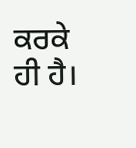ਕਰਕੇ ਹੀ ਹੈ।